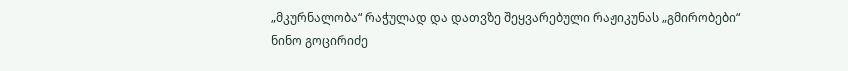„მკურნალობა“ რაჭულად და დათვზე შეყვარებული რაჟიკუნას „გმირობები“
ნინო გოცირიძე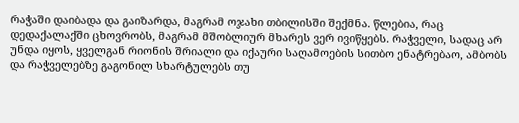რაჭაში დაიბადა და გაიზარდა, მაგრამ ოჯახი თბილისში შექმნა. წლებია, რაც დედაქალაქში ცხოვრობს, მაგრამ მშობლიურ მხარეს ვერ ივიწყებს. რაჭველი, სადაც არ უნდა იყოს, ყველგან რიონის შრიალი და იქაური საღამოების სითბო ენატრებაო, ამბობს და რაჭველებზე გაგონილ სხარტულებს თუ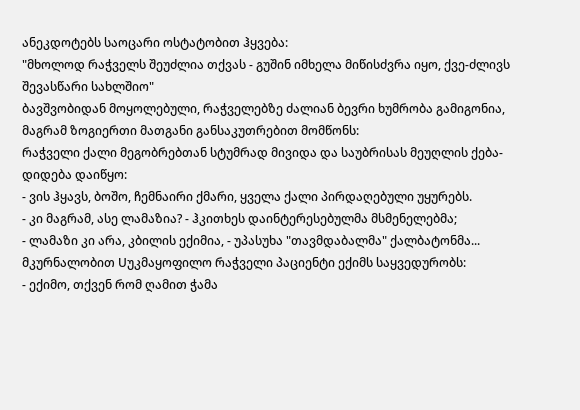ანეკდოტებს საოცარი ოსტატობით ჰყვება:
"მხოლოდ რაჭველს შეუძლია თქვას - გუშინ იმხელა მიწისძვრა იყო, ქვე-ძლივს შევასწარი სახლშიო"
ბავშვობიდან მოყოლებული, რაჭველებზე ძალიან ბევრი ხუმრობა გამიგონია, მაგრამ ზოგიერთი მათგანი განსაკუთრებით მომწონს:
რაჭველი ქალი მეგობრებთან სტუმრად მივიდა და საუბრისას მეუღლის ქება-დიდება დაიწყო:
- ვის ჰყავს, ბოშო, ჩემნაირი ქმარი, ყველა ქალი პირდაღებული უყურებს.
- კი მაგრამ, ასე ლამაზია? - ჰკითხეს დაინტერესებულმა მსმენელებმა;
- ლამაზი კი არა, კბილის ექიმია, - უპასუხა "თავმდაბალმა" ქალბატონმა...
მკურნალობით Uუკმაყოფილო რაჭველი პაციენტი ექიმს საყვედურობს:
- ექიმო, თქვენ რომ ღამით ჭამა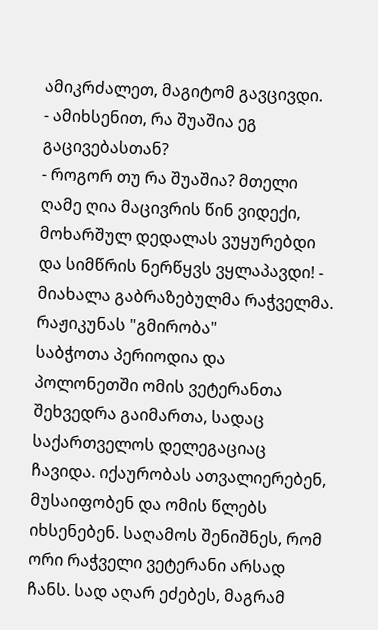ამიკრძალეთ, მაგიტომ გავცივდი.
- ამიხსენით, რა შუაშია ეგ გაცივებასთან?
- როგორ თუ რა შუაშია? მთელი ღამე ღია მაცივრის წინ ვიდექი, მოხარშულ დედალას ვუყურებდი და სიმწრის ნერწყვს ვყლაპავდი! - მიახალა გაბრაზებულმა რაჭველმა.
რაჟიკუნას "გმირობა"
საბჭოთა პერიოდია და პოლონეთში ომის ვეტერანთა შეხვედრა გაიმართა, სადაც საქართველოს დელეგაციაც ჩავიდა. იქაურობას ათვალიერებენ, მუსაიფობენ და ომის წლებს იხსენებენ. საღამოს შენიშნეს, რომ ორი რაჭველი ვეტერანი არსად ჩანს. სად აღარ ეძებეს, მაგრამ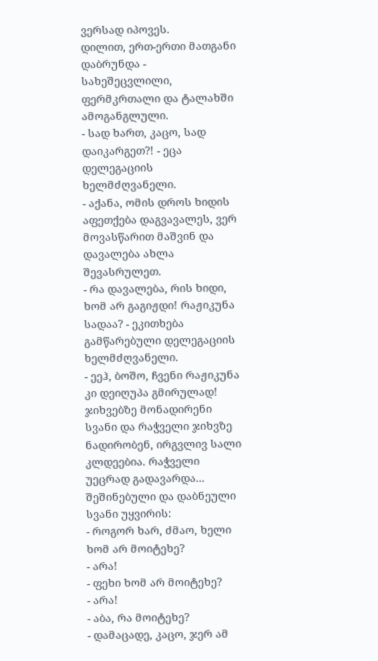ვერსად იპოვეს.
დილით, ერთ-ერთი მათგანი დაბრუნდა - სახეშეცვლილი, ფერმკრთალი და ტალახში ამოგანგლული.
- სად ხართ, კაცო, სად დაიკარგეთ?! - ეცა დელეგაციის ხელმძღვანელი.
- აქანა, ომის დროს ხიდის აფეთქება დაგვავალეს, ვერ მოვასწარით მაშვინ და დავალება ახლა შევასრულეთ.
- რა დავალება, რის ხიდი, ხომ არ გაგიჟდი! რაჟიკუნა სადაა? - ეკითხება გამწარებული დელეგაციის ხელმძღვანელი.
- ეეჰ, ბოშო, ჩვენი რაჟიკუნა კი დეიღუპა გმირულად!
ჯიხვებზე მონადირენი
სვანი და რაჭველი ჯიხვზე ნადირობენ, ირგვლივ სალი კლდეებია. რაჭველი უეცრად გადავარდა... შეშინებული და დაბნეული სვანი უყვირის:
- როგორ ხარ, ძმაო, ხელი ხომ არ მოიტეხე?
- არა!
- ფეხი ხომ არ მოიტეხე?
- არა!
- აბა, რა მოიტეხე?
- დამაცადე, კაცო, ჯერ ამ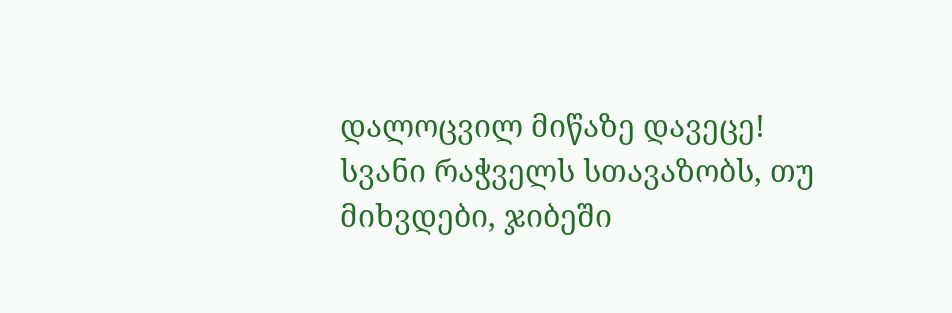დალოცვილ მიწაზე დავეცე!
სვანი რაჭველს სთავაზობს, თუ მიხვდები, ჯიბეში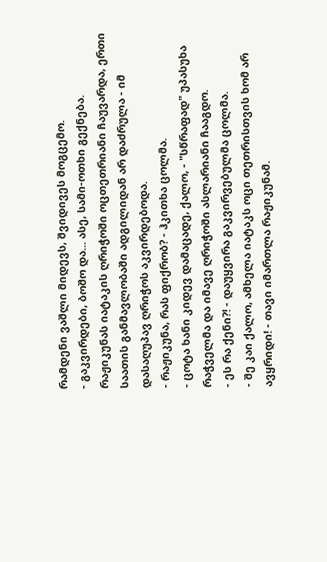რამდენი ვაშლი მიდევს, შვიდივეს მოგცემო.
- გაკვირდები, ბოშო და... ასე, სამი-ოთხი გექნება.
რაჟიკუნას იატაკის ღრიჭოში ოცთეთრიანი ჩაუვარდა, ერთი საათის განმავლობაში ადგილიდან არ დაძრულა - იმ დასაღუპავ ღრიჭოს აკვირდებოდა.
- რაჟიკუნა, რას ფიქრობ? - ჰკითხა ცოლმა.
- ცოტა ხანი კიდევ დამაცადე, ქალო, - "სწრაფად" უპასუხა რაჭველმა და იმავე ღრიჭოში ასლარიანი ჩააგდო.
- ეს რა ქენი?! - დაუყვირა გაკვირვებულმა ცოლმა.
- შე კაი ქალო, ამხელა იატაკს ოცი თეთრისთვის ხომ არ ავყრიდი! - თავი იმართლა რაჟიკუნამ.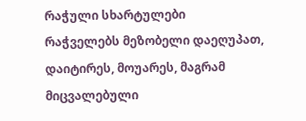რაჭული სხარტულები
რაჭველებს მეზობელი დაეღუპათ, დაიტირეს, მოუარეს, მაგრამ მიცვალებული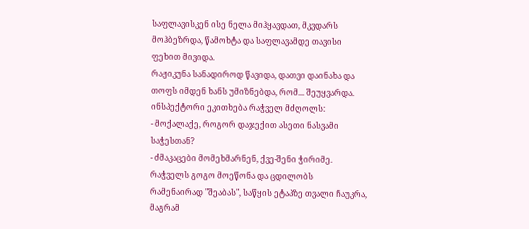საფლავისკენ ისე ნელა მიჰყავდათ, მკვდარს მოჰბეზრდა, წამოხტა და საფლავამდე თავისი ფეხით მივიდა.
რაჟიკუნა სანადიროდ წავიდა, დათვი დაინახა და თოფს იმდენ ხანს უმიზნებდა, რომ... შეუყვარდა.
ინსპექტორი ეკითხება რაჭველ მძღოლს:
- მოქალაქე, როგორ დაჯექით ასეთი ნასვამი საჭესთან?
- ძმაკაცები მომეხმარნენ, ქვე-შენი ჭირიმე.
რაჭველს გოგო მოეწონა და ცდილობს რამენაირად "შეაბას", საწყის ეტაპზე თვალი ჩაუკრა, მაგრამ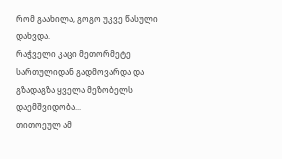რომ გაახილა, გოგო უკვე წასული დახვდა.
რაჭველი კაცი მეთორმეტე სართულიდან გადმოვარდა და გზადაგზა ყველა მეზობელს დაემშვიდობა...
თითოეულ ამ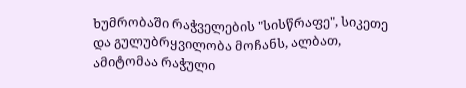ხუმრობაში რაჭველების "სისწრაფე", სიკეთე და გულუბრყვილობა მოჩანს, ალბათ, ამიტომაა რაჭული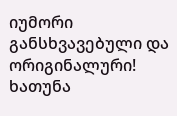იუმორი განსხვავებული და ორიგინალური!
ხათუნა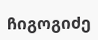ჩიგოგიძე